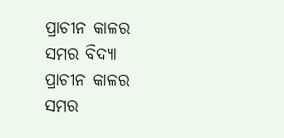ପ୍ରାଚୀନ କାଳର ସମର ବିଦ୍ୟା
ପ୍ରାଚୀନ କାଳର ସମର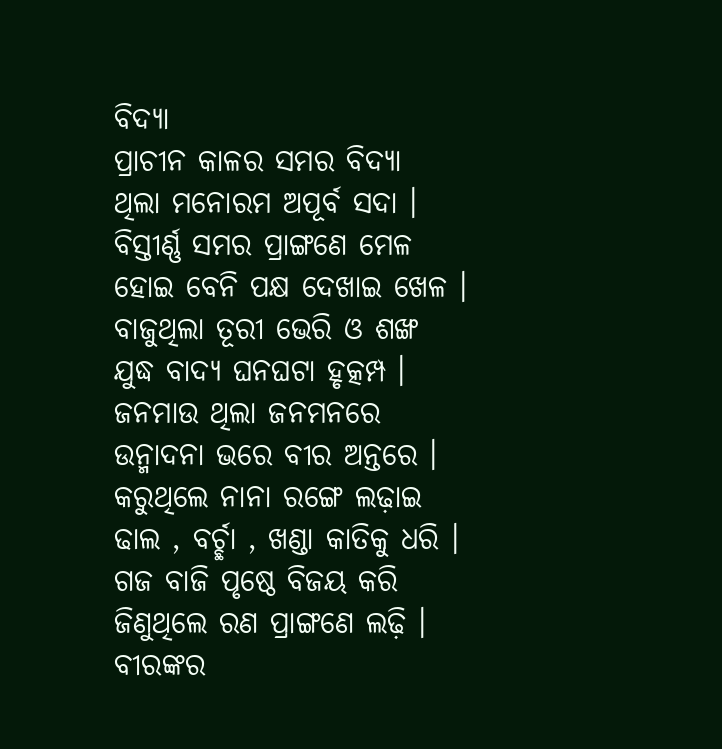ବିଦ୍ୟା
ପ୍ରାଚୀନ କାଳର ସମର ବିଦ୍ୟା
ଥିଲା ମନୋରମ ଅପୂର୍ବ ସଦା ।
ବିସ୍ତୀର୍ଣ୍ଣ ସମର ପ୍ରାଙ୍ଗଣେ ମେଳ
ହୋଇ ବେନି ପକ୍ଷ ଦେଖାଇ ଖେଳ ।
ବାଜୁଥିଲା ତୂରୀ ଭେରି ଓ ଶଙ୍ଖ
ଯୁଦ୍ଧ ବାଦ୍ୟ ଘନଘଟା ହୃତ୍କମ୍ପ ।
ଜନମାଉ ଥିଲା ଜନମନରେ
ଉନ୍ମାଦନା ଭରେ ବୀର ଅନ୍ତରେ ।
କରୁଥିଲେ ନାନା ରଙ୍ଗେ ଲଢ଼ାଇ
ଢାଲ , ବର୍ଚ୍ଛା , ଖଣ୍ଡା କାତିକୁ ଧରି ।
ଗଜ ବାଜି ପୃଷ୍ଠେ ବିଜୟ କରି
ଜିଣୁଥିଲେ ରଣ ପ୍ରାଙ୍ଗଣେ ଲଢ଼ି ।
ବୀରଙ୍କର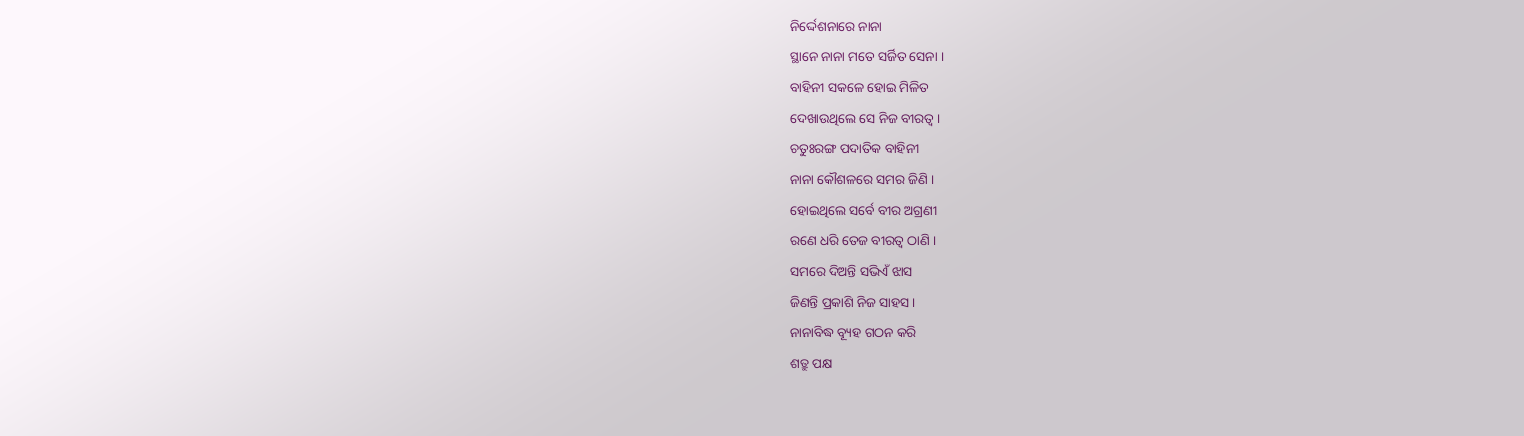ନିର୍ଦ୍ଦେଶନାରେ ନାନା
ସ୍ଥାନେ ନାନା ମତେ ସର୍ଜିତ ସେନା ।
ବାହିନୀ ସକଳେ ହୋଇ ମିଳିତ
ଦେଖାଉଥିଲେ ସେ ନିଜ ବୀରତ୍ୱ ।
ଚତୁଃରଙ୍ଗ ପଦାତିକ ବାହିନୀ
ନାନା କୌଶଳରେ ସମର ଜିଣି ।
ହୋଇଥିଲେ ସର୍ବେ ବୀର ଅଗ୍ରଣୀ
ରଣେ ଧରି ତେଜ ବୀରତ୍ଵ ଠାଣି ।
ସମରେ ଦିଅନ୍ତି ସଭିଏଁ ଝାସ
ଜିଣନ୍ତି ପ୍ରକାଶି ନିଜ ସାହସ ।
ନାନାବିଦ୍ଧ ବ୍ୟୂହ ଗଠନ କରି
ଶତ୍ରୁ ପକ୍ଷ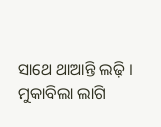ସାଥେ ଥାଆନ୍ତି ଲଢ଼ି ।
ମୁକାବିଲା ଲାଗି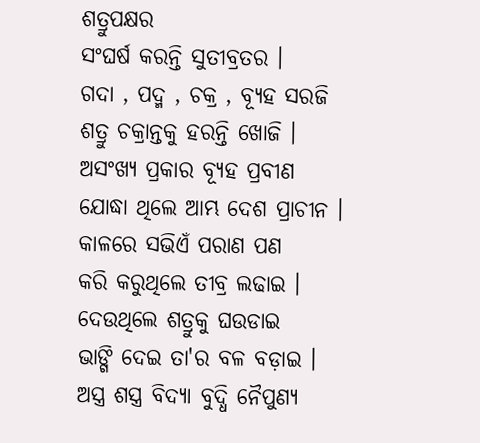ଶତ୍ରୁପକ୍ଷର
ସଂଘର୍ଷ କରନ୍ତି ସୁତୀବ୍ରତର ।
ଗଦା , ପଦ୍ମ , ଚକ୍ର , ବ୍ୟୂହ ସରଜି
ଶତ୍ରୁ ଚକ୍ରାନ୍ତକୁ ହରନ୍ତି ଖୋଜି ।
ଅସଂଖ୍ୟ ପ୍ରକାର ବ୍ୟୂହ ପ୍ରବୀଣ
ଯୋଦ୍ଧା ଥିଲେ ଆମ୍ଭ ଦେଶ ପ୍ରାଚୀନ ।
କାଳରେ ସଭିଏଁ ପରାଣ ପଣ
କରି କରୁଥିଲେ ତୀବ୍ର ଲଢାଇ ।
ଦେଉଥିଲେ ଶତ୍ରୁକୁ ଘଉଡାଇ
ଭାଙ୍ଗି ଦେଇ ତା'ର ବଳ ବଡ଼ାଇ ।
ଅସ୍ତ୍ର ଶସ୍ତ୍ର ବିଦ୍ୟା ବୁଦ୍ଧି ନୈପୁଣ୍ୟ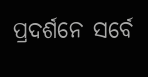ପ୍ରଦର୍ଶନେ ସର୍ବେ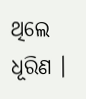ଥିଲେ ଧୂରିଣ ।